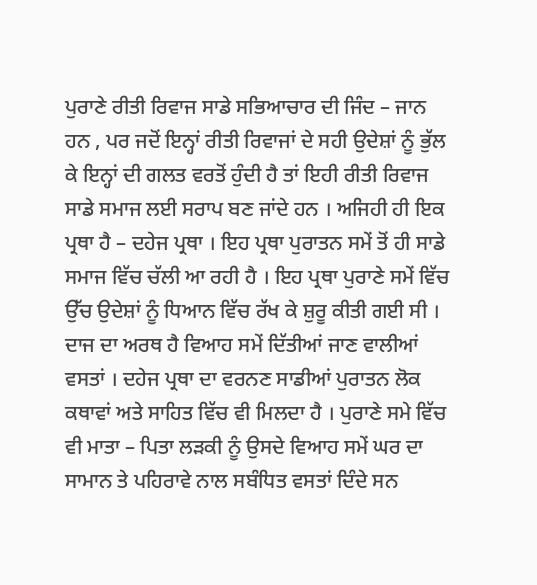ਪੁਰਾਣੇ ਰੀਤੀ ਰਿਵਾਜ ਸਾਡੇ ਸਭਿਆਚਾਰ ਦੀ ਜਿੰਦ – ਜਾਨ ਹਨ , ਪਰ ਜਦੋਂ ਇਨ੍ਹਾਂ ਰੀਤੀ ਰਿਵਾਜਾਂ ਦੇ ਸਹੀ ਉਦੇਸ਼ਾਂ ਨੂੰ ਭੁੱਲ ਕੇ ਇਨ੍ਹਾਂ ਦੀ ਗਲਤ ਵਰਤੋਂ ਹੁੰਦੀ ਹੈ ਤਾਂ ਇਹੀ ਰੀਤੀ ਰਿਵਾਜ ਸਾਡੇ ਸਮਾਜ ਲਈ ਸਰਾਪ ਬਣ ਜਾਂਦੇ ਹਨ । ਅਜਿਹੀ ਹੀ ਇਕ ਪ੍ਰਥਾ ਹੈ – ਦਹੇਜ ਪ੍ਰਥਾ । ਇਹ ਪ੍ਰਥਾ ਪੁਰਾਤਨ ਸਮੇਂ ਤੋਂ ਹੀ ਸਾਡੇ ਸਮਾਜ ਵਿੱਚ ਚੱਲੀ ਆ ਰਹੀ ਹੈ । ਇਹ ਪ੍ਰਥਾ ਪੁਰਾਣੇ ਸਮੇਂ ਵਿੱਚ ਉੱਚ ਉਦੇਸ਼ਾਂ ਨੂੰ ਧਿਆਨ ਵਿੱਚ ਰੱਖ ਕੇ ਸ਼ੁਰੂ ਕੀਤੀ ਗਈ ਸੀ । ਦਾਜ ਦਾ ਅਰਥ ਹੈ ਵਿਆਹ ਸਮੇਂ ਦਿੱਤੀਆਂ ਜਾਣ ਵਾਲੀਆਂ ਵਸਤਾਂ । ਦਹੇਜ ਪ੍ਰਥਾ ਦਾ ਵਰਨਣ ਸਾਡੀਆਂ ਪੁਰਾਤਨ ਲੋਕ ਕਥਾਵਾਂ ਅਤੇ ਸਾਹਿਤ ਵਿੱਚ ਵੀ ਮਿਲਦਾ ਹੈ । ਪੁਰਾਣੇ ਸਮੇ ਵਿੱਚ ਵੀ ਮਾਤਾ – ਪਿਤਾ ਲੜਕੀ ਨੂੰ ਉਸਦੇ ਵਿਆਹ ਸਮੇਂ ਘਰ ਦਾ ਸਾਮਾਨ ਤੇ ਪਹਿਰਾਵੇ ਨਾਲ ਸਬੰਧਿਤ ਵਸਤਾਂ ਦਿੰਦੇ ਸਨ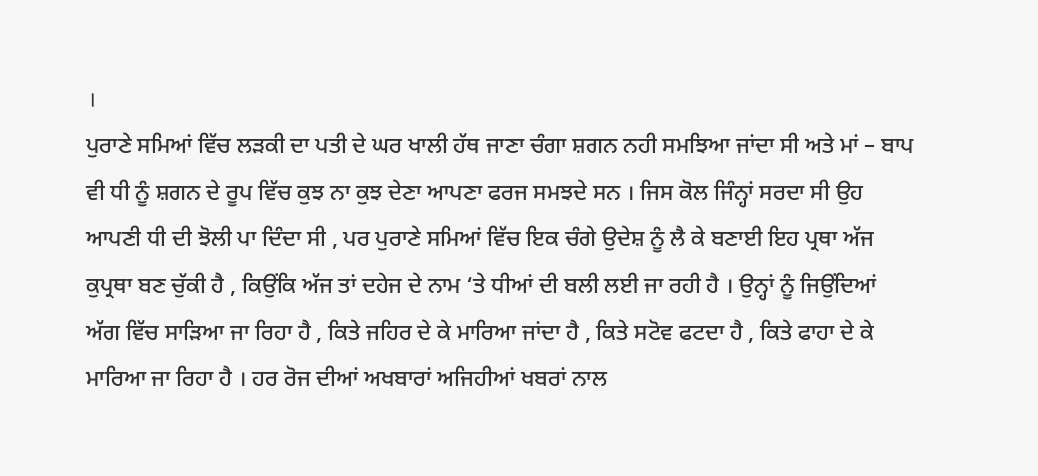।
ਪੁਰਾਣੇ ਸਮਿਆਂ ਵਿੱਚ ਲੜਕੀ ਦਾ ਪਤੀ ਦੇ ਘਰ ਖਾਲੀ ਹੱਥ ਜਾਣਾ ਚੰਗਾ ਸ਼ਗਨ ਨਹੀ ਸਮਝਿਆ ਜਾਂਦਾ ਸੀ ਅਤੇ ਮਾਂ – ਬਾਪ ਵੀ ਧੀ ਨੂੰ ਸ਼ਗਨ ਦੇ ਰੂਪ ਵਿੱਚ ਕੁਝ ਨਾ ਕੁਝ ਦੇਣਾ ਆਪਣਾ ਫਰਜ ਸਮਝਦੇ ਸਨ । ਜਿਸ ਕੋਲ ਜਿੰਨ੍ਹਾਂ ਸਰਦਾ ਸੀ ਉਹ ਆਪਣੀ ਧੀ ਦੀ ਝੋਲੀ ਪਾ ਦਿੰਦਾ ਸੀ , ਪਰ ਪੁਰਾਣੇ ਸਮਿਆਂ ਵਿੱਚ ਇਕ ਚੰਗੇ ਉਦੇਸ਼ ਨੂੰ ਲੈ ਕੇ ਬਣਾਈ ਇਹ ਪ੍ਰਥਾ ਅੱਜ ਕੁਪ੍ਰਥਾ ਬਣ ਚੁੱਕੀ ਹੈ , ਕਿਉਂਕਿ ਅੱਜ ਤਾਂ ਦਹੇਜ ਦੇ ਨਾਮ ‘ਤੇ ਧੀਆਂ ਦੀ ਬਲੀ ਲਈ ਜਾ ਰਹੀ ਹੈ । ਉਨ੍ਹਾਂ ਨੂੰ ਜਿਉਂਦਿਆਂ ਅੱਗ ਵਿੱਚ ਸਾੜਿਆ ਜਾ ਰਿਹਾ ਹੈ , ਕਿਤੇ ਜਹਿਰ ਦੇ ਕੇ ਮਾਰਿਆ ਜਾਂਦਾ ਹੈ , ਕਿਤੇ ਸਟੋਵ ਫਟਦਾ ਹੈ , ਕਿਤੇ ਫਾਹਾ ਦੇ ਕੇ ਮਾਰਿਆ ਜਾ ਰਿਹਾ ਹੈ । ਹਰ ਰੋਜ ਦੀਆਂ ਅਖਬਾਰਾਂ ਅਜਿਹੀਆਂ ਖਬਰਾਂ ਨਾਲ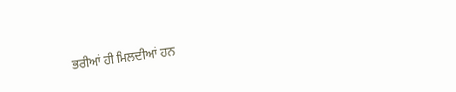ਭਰੀਆਂ ਹੀ ਮਿਲਦੀਆਂ ਹਨ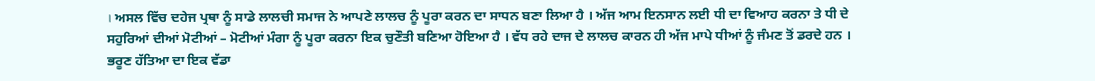। ਅਸਲ ਵਿੱਚ ਦਹੇਜ ਪ੍ਰਥਾ ਨੂੰ ਸਾਡੇ ਲਾਲਚੀ ਸਮਾਜ ਨੇ ਆਪਣੇ ਲਾਲਚ ਨੂੰ ਪੂਰਾ ਕਰਨ ਦਾ ਸਾਧਨ ਬਣਾ ਲਿਆ ਹੈ । ਅੱਜ ਆਮ ਇਨਸਾਨ ਲਈ ਧੀ ਦਾ ਵਿਆਹ ਕਰਨਾ ਤੇ ਧੀ ਦੇ ਸਹੁਰਿਆਂ ਦੀਆਂ ਮੋਟੀਆਂ – ਮੋਟੀਆਂ ਮੰਗਾ ਨੂੰ ਪੂਰਾ ਕਰਨਾ ਇਕ ਚੁਣੌਤੀ ਬਣਿਆ ਹੋਇਆ ਹੈ । ਵੱਧ ਰਹੇ ਦਾਜ ਦੇ ਲਾਲਚ ਕਾਰਨ ਹੀ ਅੱਜ ਮਾਪੇ ਧੀਆਂ ਨੂੰ ਜੰਮਣ ਤੋਂ ਡਰਦੇ ਹਨ । ਭਰੂਣ ਹੱਤਿਆ ਦਾ ਇਕ ਵੱਡਾ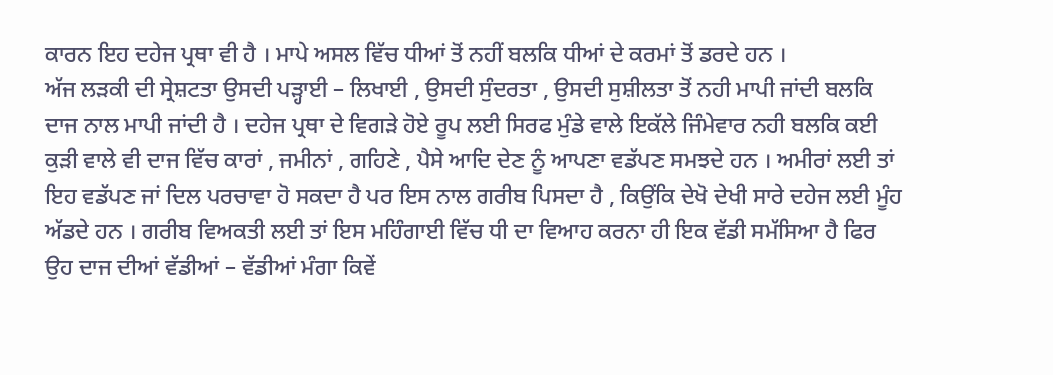ਕਾਰਨ ਇਹ ਦਹੇਜ ਪ੍ਰਥਾ ਵੀ ਹੈ । ਮਾਪੇ ਅਸਲ ਵਿੱਚ ਧੀਆਂ ਤੋਂ ਨਹੀਂ ਬਲਕਿ ਧੀਆਂ ਦੇ ਕਰਮਾਂ ਤੋਂ ਡਰਦੇ ਹਨ ।
ਅੱਜ ਲੜਕੀ ਦੀ ਸ੍ਰੇਸ਼ਟਤਾ ਉਸਦੀ ਪੜ੍ਹਾਈ – ਲਿਖਾਈ , ਉਸਦੀ ਸੁੰਦਰਤਾ , ਉਸਦੀ ਸੁਸ਼ੀਲਤਾ ਤੋਂ ਨਹੀ ਮਾਪੀ ਜਾਂਦੀ ਬਲਕਿ ਦਾਜ ਨਾਲ ਮਾਪੀ ਜਾਂਦੀ ਹੈ । ਦਹੇਜ ਪ੍ਰਥਾ ਦੇ ਵਿਗੜੇ ਹੋਏ ਰੂਪ ਲਈ ਸਿਰਫ ਮੁੰਡੇ ਵਾਲੇ ਇਕੱਲੇ ਜਿੰਮੇਵਾਰ ਨਹੀ ਬਲਕਿ ਕਈ ਕੁੜੀ ਵਾਲੇ ਵੀ ਦਾਜ ਵਿੱਚ ਕਾਰਾਂ , ਜਮੀਨਾਂ , ਗਹਿਣੇ , ਪੈਸੇ ਆਦਿ ਦੇਣ ਨੂੰ ਆਪਣਾ ਵਡੱਪਣ ਸਮਝਦੇ ਹਨ । ਅਮੀਰਾਂ ਲਈ ਤਾਂ ਇਹ ਵਡੱਪਣ ਜਾਂ ਦਿਲ ਪਰਚਾਵਾ ਹੋ ਸਕਦਾ ਹੈ ਪਰ ਇਸ ਨਾਲ ਗਰੀਬ ਪਿਸਦਾ ਹੈ , ਕਿਉਂਕਿ ਦੇਖੋ ਦੇਖੀ ਸਾਰੇ ਦਹੇਜ ਲਈ ਮੂੰਹ ਅੱਡਦੇ ਹਨ । ਗਰੀਬ ਵਿਅਕਤੀ ਲਈ ਤਾਂ ਇਸ ਮਹਿੰਗਾਈ ਵਿੱਚ ਧੀ ਦਾ ਵਿਆਹ ਕਰਨਾ ਹੀ ਇਕ ਵੱਡੀ ਸਮੱਸਿਆ ਹੈ ਫਿਰ ਉਹ ਦਾਜ ਦੀਆਂ ਵੱਡੀਆਂ – ਵੱਡੀਆਂ ਮੰਗਾ ਕਿਵੇਂ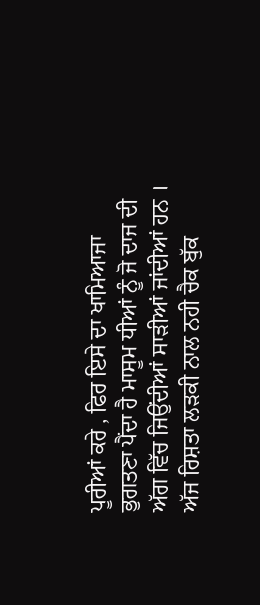ਪੂਰੀਆਂ ਕਰੇ , ਫਿਰ ਇਸੇ ਦਾ ਖਾਮਿਆਜਾ ਭੁਗਤਣਾ ਪੈਂਦਾ ਹੈ ਮਾਸੂਮ ਧੀਆਂ ਨੂੰ ਜੋ ਦਾਜ ਦੀ ਅੱਗ ਵਿੱਚ ਜਿਉਂਦੀਆਂ ਸਾੜੀਆਂ ਜਾਂਦੀਆਂ ਹਨ ।
ਅੱਜ ਰਿਸ਼ਤਾ ਲੜਕੀ ਨਾਲ ਨਹੀ ਚੈਕ ਬੁੱਕ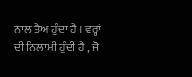ਨਾਲ ਤੈਅ ਹੁੰਦਾ ਹੈ । ਵਰ੍ਹਾਂ ਦੀ ਨਿਲਾਮੀ ਹੁੰਦੀ ਹੈ , ਜੋ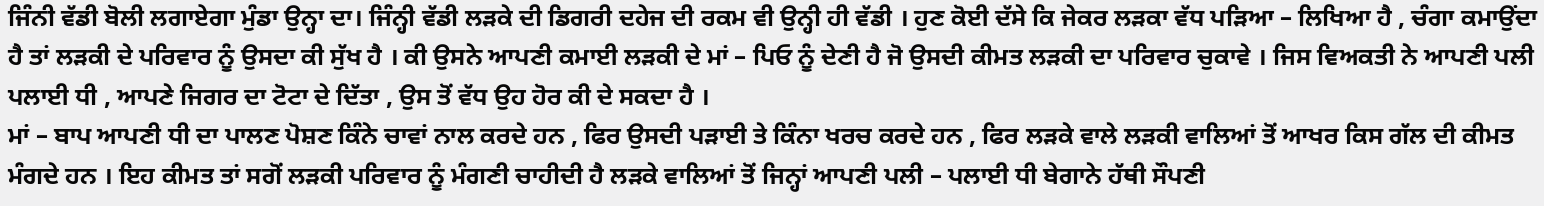ਜਿੰਨੀ ਵੱਡੀ ਬੋਲੀ ਲਗਾਏਗਾ ਮੁੰਡਾ ਉਨ੍ਹਾ ਦਾ। ਜਿੰਨ੍ਹੀ ਵੱਡੀ ਲੜਕੇ ਦੀ ਡਿਗਰੀ ਦਹੇਜ ਦੀ ਰਕਮ ਵੀ ਉਨ੍ਹੀ ਹੀ ਵੱਡੀ । ਹੁਣ ਕੋਈ ਦੱਸੇ ਕਿ ਜੇਕਰ ਲੜਕਾ ਵੱਧ ਪੜਿਆ – ਲਿਖਿਆ ਹੈ , ਚੰਗਾ ਕਮਾਉਂਦਾ ਹੈ ਤਾਂ ਲੜਕੀ ਦੇ ਪਰਿਵਾਰ ਨੂੰ ਉਸਦਾ ਕੀ ਸੁੱਖ ਹੈ । ਕੀ ਉਸਨੇ ਆਪਣੀ ਕਮਾਈ ਲੜਕੀ ਦੇ ਮਾਂ – ਪਿਓ ਨੂੰ ਦੇਣੀ ਹੈ ਜੋ ਉਸਦੀ ਕੀਮਤ ਲੜਕੀ ਦਾ ਪਰਿਵਾਰ ਚੁਕਾਵੇ । ਜਿਸ ਵਿਅਕਤੀ ਨੇ ਆਪਣੀ ਪਲੀ ਪਲਾਈ ਧੀ , ਆਪਣੇ ਜਿਗਰ ਦਾ ਟੋਟਾ ਦੇ ਦਿੱਤਾ , ਉਸ ਤੋਂ ਵੱਧ ਉਹ ਹੋਰ ਕੀ ਦੇ ਸਕਦਾ ਹੈ ।
ਮਾਂ – ਬਾਪ ਆਪਣੀ ਧੀ ਦਾ ਪਾਲਣ ਪੋਸ਼ਣ ਕਿੰਨੇ ਚਾਵਾਂ ਨਾਲ ਕਰਦੇ ਹਨ , ਫਿਰ ਉਸਦੀ ਪੜਾਈ ਤੇ ਕਿੰਨਾ ਖਰਚ ਕਰਦੇ ਹਨ , ਫਿਰ ਲੜਕੇ ਵਾਲੇ ਲੜਕੀ ਵਾਲਿਆਂ ਤੋਂ ਆਖਰ ਕਿਸ ਗੱਲ ਦੀ ਕੀਮਤ ਮੰਗਦੇ ਹਨ । ਇਹ ਕੀਮਤ ਤਾਂ ਸਗੋਂ ਲੜਕੀ ਪਰਿਵਾਰ ਨੂੰ ਮੰਗਣੀ ਚਾਹੀਦੀ ਹੈ ਲੜਕੇ ਵਾਲਿਆਂ ਤੋਂ ਜਿਨ੍ਹਾਂ ਆਪਣੀ ਪਲੀ – ਪਲਾਈ ਧੀ ਬੇਗਾਨੇ ਹੱਥੀ ਸੌਪਣੀ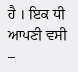ਹੈ । ਇਕ ਧੀ ਆਪਣੀ ਵਸੀ –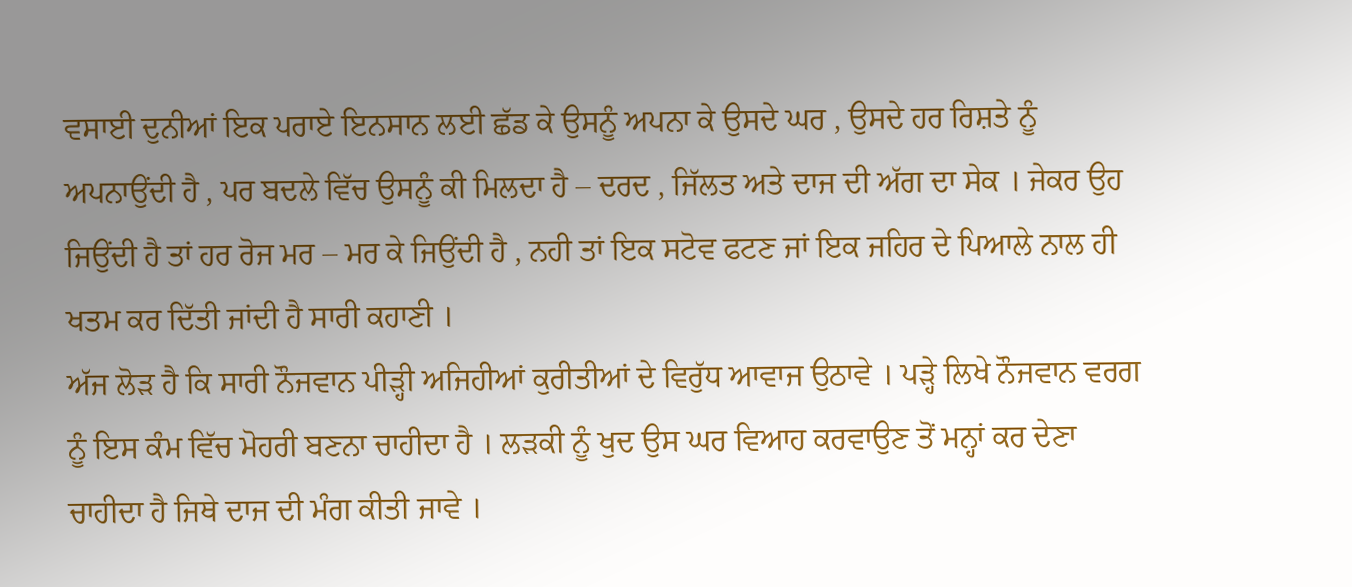ਵਸਾਈ ਦੁਨੀਆਂ ਇਕ ਪਰਾਏ ਇਨਸਾਨ ਲਈ ਛੱਡ ਕੇ ਉਸਨੂੰ ਅਪਨਾ ਕੇ ਉਸਦੇ ਘਰ , ਉਸਦੇ ਹਰ ਰਿਸ਼ਤੇ ਨੂੰ ਅਪਨਾਉਂਦੀ ਹੈ , ਪਰ ਬਦਲੇ ਵਿੱਚ ਉਸਨੂੰ ਕੀ ਮਿਲਦਾ ਹੈ – ਦਰਦ , ਜਿੱਲਤ ਅਤੇ ਦਾਜ ਦੀ ਅੱਗ ਦਾ ਸੇਕ । ਜੇਕਰ ਉਹ ਜਿਉਂਦੀ ਹੈ ਤਾਂ ਹਰ ਰੋਜ ਮਰ – ਮਰ ਕੇ ਜਿਉਂਦੀ ਹੈ , ਨਹੀ ਤਾਂ ਇਕ ਸਟੋਵ ਫਟਣ ਜਾਂ ਇਕ ਜਹਿਰ ਦੇ ਪਿਆਲੇ ਨਾਲ ਹੀ ਖਤਮ ਕਰ ਦਿੱਤੀ ਜਾਂਦੀ ਹੈ ਸਾਰੀ ਕਹਾਣੀ ।
ਅੱਜ ਲੋੜ ਹੈ ਕਿ ਸਾਰੀ ਨੌਜਵਾਨ ਪੀੜ੍ਹੀ ਅਜਿਹੀਆਂ ਕੁਰੀਤੀਆਂ ਦੇ ਵਿਰੁੱਧ ਆਵਾਜ ਉਠਾਵੇ । ਪੜ੍ਹੇ ਲਿਖੇ ਨੌਜਵਾਨ ਵਰਗ ਨੂੰ ਇਸ ਕੰਮ ਵਿੱਚ ਮੋਹਰੀ ਬਣਨਾ ਚਾਹੀਦਾ ਹੈ । ਲੜਕੀ ਨੂੰ ਖੁਦ ਉਸ ਘਰ ਵਿਆਹ ਕਰਵਾਉਣ ਤੋਂ ਮਨ੍ਹਾਂ ਕਰ ਦੇਣਾ ਚਾਹੀਦਾ ਹੈ ਜਿਥੇ ਦਾਜ ਦੀ ਮੰਗ ਕੀਤੀ ਜਾਵੇ ।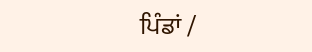ਪਿੰਡਾਂ /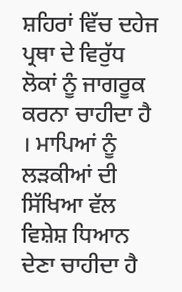ਸ਼ਹਿਰਾਂ ਵਿੱਚ ਦਹੇਜ ਪ੍ਰਥਾ ਦੇ ਵਿਰੁੱਧ ਲੋਕਾਂ ਨੂੰ ਜਾਗਰੂਕ ਕਰਨਾ ਚਾਹੀਦਾ ਹੈ । ਮਾਪਿਆਂ ਨੂੰ ਲੜਕੀਆਂ ਦੀ ਸਿੱਖਿਆ ਵੱਲ ਵਿਸ਼ੇਸ਼ ਧਿਆਨ ਦੇਣਾ ਚਾਹੀਦਾ ਹੈ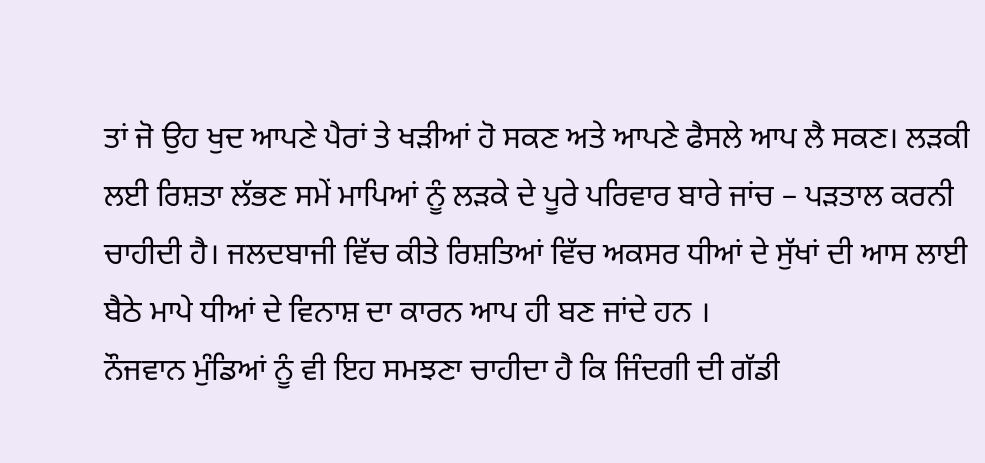ਤਾਂ ਜੋ ਉਹ ਖੁਦ ਆਪਣੇ ਪੈਰਾਂ ਤੇ ਖੜੀਆਂ ਹੋ ਸਕਣ ਅਤੇ ਆਪਣੇ ਫੈਸਲੇ ਆਪ ਲੈ ਸਕਣ। ਲੜਕੀ ਲਈ ਰਿਸ਼ਤਾ ਲੱਭਣ ਸਮੇਂ ਮਾਪਿਆਂ ਨੂੰ ਲੜਕੇ ਦੇ ਪੂਰੇ ਪਰਿਵਾਰ ਬਾਰੇ ਜਾਂਚ – ਪੜਤਾਲ ਕਰਨੀ ਚਾਹੀਦੀ ਹੈ। ਜਲਦਬਾਜੀ ਵਿੱਚ ਕੀਤੇ ਰਿਸ਼ਤਿਆਂ ਵਿੱਚ ਅਕਸਰ ਧੀਆਂ ਦੇ ਸੁੱਖਾਂ ਦੀ ਆਸ ਲਾਈ ਬੈਠੇ ਮਾਪੇ ਧੀਆਂ ਦੇ ਵਿਨਾਸ਼ ਦਾ ਕਾਰਨ ਆਪ ਹੀ ਬਣ ਜਾਂਦੇ ਹਨ ।
ਨੌਜਵਾਨ ਮੁੰਡਿਆਂ ਨੂੰ ਵੀ ਇਹ ਸਮਝਣਾ ਚਾਹੀਦਾ ਹੈ ਕਿ ਜਿੰਦਗੀ ਦੀ ਗੱਡੀ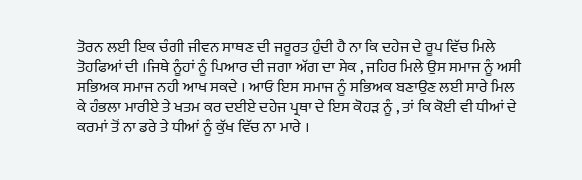ਤੋਰਨ ਲਈ ਇਕ ਚੰਗੀ ਜੀਵਨ ਸਾਥਣ ਦੀ ਜਰੂਰਤ ਹੁੰਦੀ ਹੈ ਨਾ ਕਿ ਦਹੇਜ ਦੇ ਰੂਪ ਵਿੱਚ ਮਿਲੇ ਤੋਹਫਿਆਂ ਦੀ ।ਜਿਥੇ ਨੂੰਹਾਂ ਨੂੰ ਪਿਆਰ ਦੀ ਜਗਾ ਅੱਗ ਦਾ ਸੇਕ , ਜਹਿਰ ਮਿਲੇ ਉਸ ਸਮਾਜ ਨੂੰ ਅਸੀ ਸਭਿਅਕ ਸਮਾਜ ਨਹੀ ਆਖ ਸਕਦੇ । ਆਓ ਇਸ ਸਮਾਜ ਨੂੰ ਸਭਿਅਕ ਬਣਾਉਣ ਲਈ ਸਾਰੇ ਮਿਲ ਕੇ ਹੰਭਲਾ ਮਾਰੀਏ ਤੇ ਖਤਮ ਕਰ ਦਈਏ ਦਹੇਜ ਪ੍ਰਥਾ ਦੇ ਇਸ ਕੋਹੜ ਨੂੰ , ਤਾਂ ਕਿ ਕੋਈ ਵੀ ਧੀਆਂ ਦੇ ਕਰਮਾਂ ਤੋਂ ਨਾ ਡਰੇ ਤੇ ਧੀਆਂ ਨੂੰ ਕੁੱਖ ਵਿੱਚ ਨਾ ਮਾਰੇ ।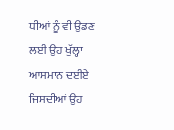ਧੀਆਂ ਨੂੰ ਵੀ ਉਡਣ ਲਈ ਉਹ ਖੁੱਲ੍ਹਾ ਆਸਮਾਨ ਦਈਏ ਜਿਸਦੀਆਂ ਉਹ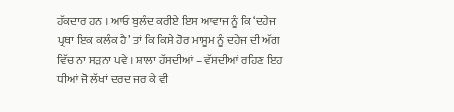ਹੱਕਦਾਰ ਹਨ । ਆਓ ਬੁਲੰਦ ਕਰੀਏ ਇਸ ਆਵਾਜ ਨੂੰ ਕਿ ‘ਦਹੇਜ ਪ੍ਰਥਾ ਇਕ ਕਲੰਕ ਹੈ’ ਤਾਂ ਕਿ ਕਿਸੇ ਹੋਰ ਮਾਸੂਮ ਨੂੰ ਦਹੇਜ ਦੀ ਅੱਗ ਵਿੱਚ ਨਾ ਸੜਨਾ ਪਵੇ । ਸ਼ਾਲਾ ਹੱਸਦੀਆਂ – ਵੱਸਦੀਆਂ ਰਹਿਣ ਇਹ ਧੀਆਂ ਜੋ ਲੱਖਾਂ ਦਰਦ ਜਰ ਕੇ ਵੀ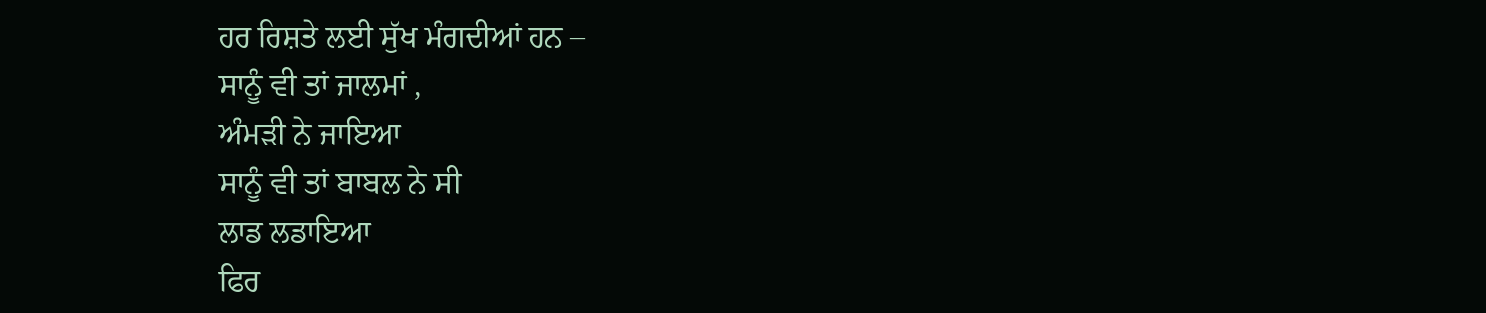ਹਰ ਰਿਸ਼ਤੇ ਲਈ ਸੁੱਖ ਮੰਗਦੀਆਂ ਹਨ –
ਸਾਨੂੰ ਵੀ ਤਾਂ ਜਾਲਮਾਂ ,
ਅੰਮੜੀ ਨੇ ਜਾਇਆ
ਸਾਨੂੰ ਵੀ ਤਾਂ ਬਾਬਲ ਨੇ ਸੀ
ਲਾਡ ਲਡਾਇਆ
ਫਿਰ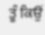ਤੂੰ ਕਿਉਂ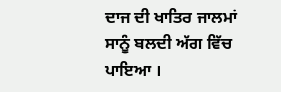ਦਾਜ ਦੀ ਖਾਤਿਰ ਜਾਲਮਾਂ
ਸਾਨੂੰ ਬਲਦੀ ਅੱਗ ਵਿੱਚ ਪਾਇਆ ।